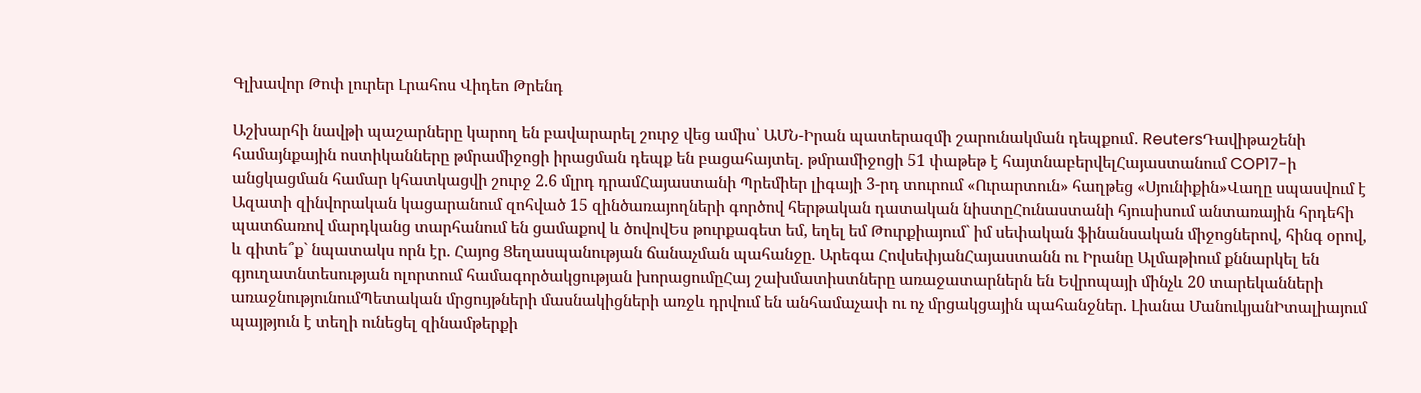Գլխավոր Թոփ լուրեր Լրահոս Վիդեո Թրենդ

Աշխարհի նավթի պաշարները կարող են բավարարել շուրջ վեց ամիս՝ ԱՄՆ-Իրան պատերազմի շարունակման դեպքում․ ReutersԴավիթաշենի համայնքային ոստիկանները թմրամիջոցի իրացման դեպք են բացահայտել. թմրամիջոցի 51 փաթեթ է հայտնաբերվելՀայաստանում COP17-ի անցկացման համար կհատկացվի շուրջ 2.6 մլրդ դրամՀայաստանի Պրեմիեր լիգայի 3-րդ տուրում «Ուրարտուն» հաղթեց «Սյունիքին»Վաղը սպասվում է Ազատի զինվորական կացարանում զոհված 15 զինծառայողների գործով հերթական դատական նիստըՀունաստանի հյուսիսում անտառային հրդեհի պատճառով մարդկանց տարհանում են ցամաքով և ծովովԵս թուրքագետ եմ, եղել եմ Թուրքիայում` իմ սեփական ֆինանսական միջոցներով, հինգ օրով, և գիտե՞ք` նպատակս որն էր. Հայոց Ցեղասպանության ճանաչման պահանջը. Արեգա ՀովսեփյանՀայաստանն ու Իրանը Ալմաթիում քննարկել են գյուղատնտեսության ոլորտում համագործակցության խորացումըՀայ շախմատիստները առաջատարներն են Եվրոպայի մինչև 20 տարեկանների առաջնությունումՊետական մրցույթների մասնակիցների առջև դրվում են անհամաչափ ու ոչ մրցակցային պահանջներ. Լիանա ՄանուկյանԻտալիայում պայթյուն է տեղի ունեցել զինամթերքի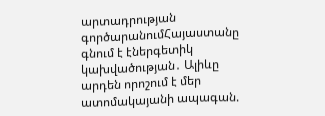արտադրության գործարանումՀայաստանը գնում է էներգետիկ կախվածության․ Ալիևը արդեն որոշում է մեր ատոմակայանի ապագան.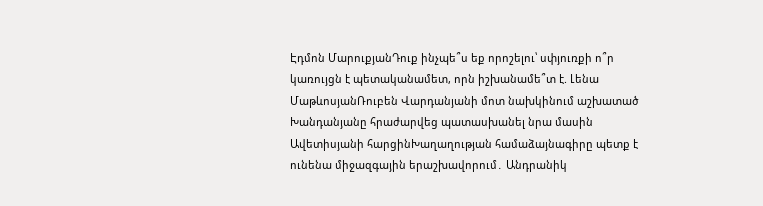Էդմոն ՄարուքյանԴուք ինչպե՞ս եք որոշելու՝ սփյուռքի ո՞ր կառույցն է պետականամետ, որն իշխանամե՞տ է. Լենա ՄաթևոսյանՌուբեն Վարդանյանի մոտ նախկինում աշխատած Խանդանյանը հրաժարվեց պատասխանել նրա մասին Ավետիսյանի հարցինԽաղաղության համաձայնագիրը պետք է ունենա միջազգային երաշխավորում․ Անդրանիկ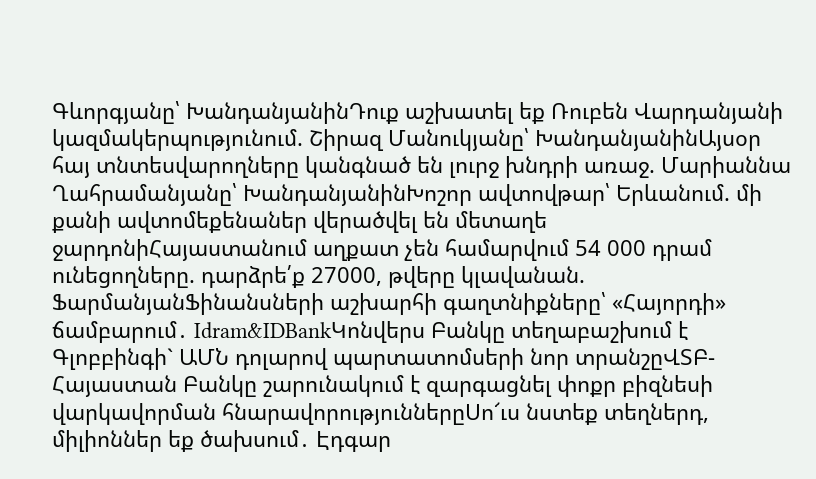Գևորգյանը՝ ԽանդանյանինԴուք աշխատել եք Ռուբեն Վարդանյանի կազմակերպությունում. Շիրազ Մանուկյանը՝ ԽանդանյանինԱյսօր հայ տնտեսվարողները կանգնած են լուրջ խնդրի առաջ. Մարիաննա Ղահրամանյանը՝ ԽանդանյանինԽոշոր ավտովթար՝ Երևանում. մի քանի ավտոմեքենաներ վերածվել են մետաղե ջարդոնիՀայաստանում աղքատ չեն համարվում 54 000 դրամ ունեցողները. դարձրե՛ք 27000, թվերը կլավանան. ՖարմանյանՖինանսների աշխարհի գաղտնիքները՝ «Հայորդի» ճամբարում․ Idram&IDBankԿոնվերս Բանկը տեղաբաշխում է Գլոբբինգի` ԱՄՆ դոլարով պարտատոմսերի նոր տրանշըՎՏԲ-Հայաստան Բանկը շարունակում է զարգացնել փոքր բիզնեսի վարկավորման հնարավորություններըՍո՜ւս նստեք տեղներդ, միլիոններ եք ծախսում․ Էդգար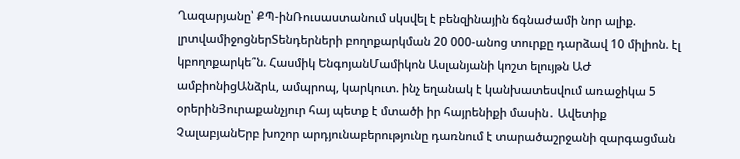Ղազարյանը՝ ՔՊ-ինՌուսաստանում սկսվել է բենզինային ճգնաժամի նոր ալիք. լրտվամիջոցներՏենդերների բողոքարկման 20 000-անոց տուրքը դարձավ 10 միլիոն. էլ կբողոքարկե՞ն. Հասմիկ ԵնգոյանՄամիկոն Ասլանյանի կոշտ ելույթն ԱԺ ամբիոնիցԱնձրև, ամպրոպ, կարկուտ. ինչ եղանակ է կանխատեսվում առաջիկա 5 օրերինՅուրաքանչյուր հայ պետք է մտածի իր հայրենիքի մասին․ Ավետիք ՉալաբյանԵրբ խոշոր արդյունաբերությունը դառնում է տարածաշրջանի զարգացման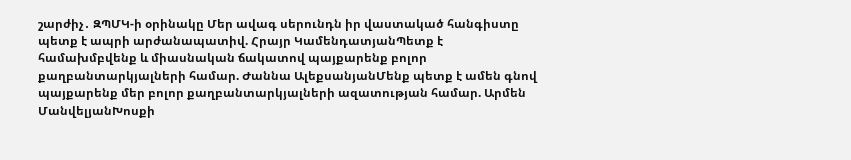շարժիչ․ ԶՊՄԿ-ի օրինակը Մեր ավագ սերունդն իր վաստակած հանգիստը պետք է ապրի արժանապատիվ. Հրայր ԿամենդատյանՊետք է համախմբվենք և միասնական ճակատով պայքարենք բոլոր քաղբանտարկյալների համար. Ժաննա ԱլեքսանյանՄենք պետք է ամեն գնով պայքարենք մեր բոլոր քաղբանտարկյալների ազատության համար. Արմեն ՄանվելյանԽոսքի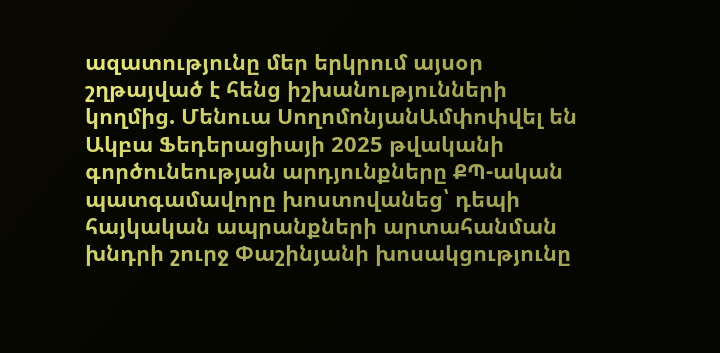ազատությունը մեր երկրում այսօր շղթայված է հենց իշխանությունների կողմից. Մենուա ՍողոմոնյանԱմփոփվել են Ակբա Ֆեդերացիայի 2025 թվականի գործունեության արդյունքները ՔՊ-ական պատգամավորը խոստովանեց՝ դեպի հայկական ապրանքների արտահանման խնդրի շուրջ Փաշինյանի խոսակցությունը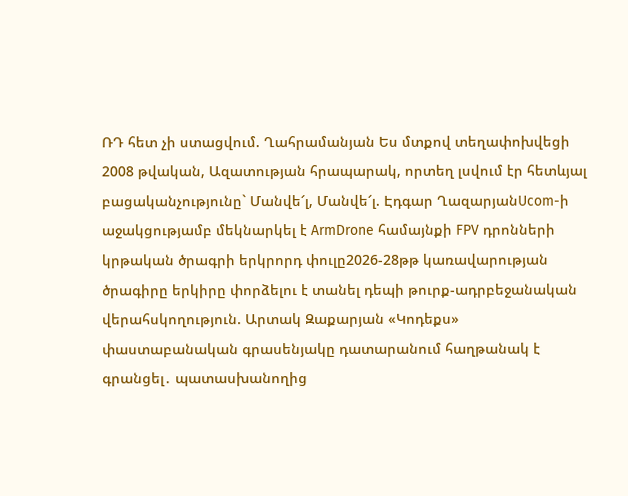ՌԴ հետ չի ստացվում. Ղահրամանյան Ես մտքով տեղափոխվեցի 2008 թվական, Ազատության հրապարակ, որտեղ լսվում էր հետևյալ բացականչությունը` Մանվե՜լ, Մանվե՜լ. Էդգար ՂազարյանUcom-ի աջակցությամբ մեկնարկել է ArmDrone համայնքի FPV դրոնների կրթական ծրագրի երկրորդ փուլը2026-28թթ կառավարության ծրագիրը երկիրը փորձելու է տանել դեպի թուրք-ադրբեջանական վերահսկողություն. Արտակ Զաքարյան «Կոդեքս» փաստաբանական գրասենյակը դատարանում հաղթանակ է գրանցել․ պատասխանողից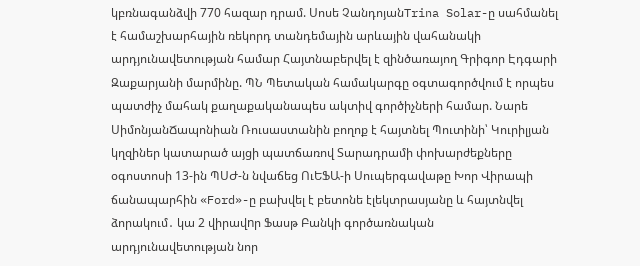կբռնագանձվի 770 հազար դրամ. Սոսե ՉանդոյանTrina Solar-ը սահմանել է համաշխարհային ռեկորդ տանդեմային արևային վահանակի արդյունավետության համար Հայտնաբերվել է զինծառայող Գրիգոր Էդգարի Զաքարյանի մարմինը. ՊՆ Պետական համակարգը օգտագործվում է որպես պատժիչ մահակ քաղաքականապես ակտիվ գործիչների համար. Նարե ՍիմոնյանՃապոնիան Ռուսաստանին բողոք է հայտնել Պուտինի՝ Կուրիլյան կղզիներ կատարած այցի պատճառով Տարադրամի փոխարժեքները օգոստոսի 13-ին ՊՍԺ-ն նվաճեց ՈւԵՖԱ-ի Սուպերգավաթը Խոր Վիրապի ճանապարհին «Ford»-ը բախվել է բետոնե էլեկտրասյանը և հայտնվել ձորակում․ կա 2 վիրավnր Ֆասթ Բանկի գործառնական արդյունավետության նոր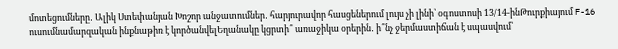մոտեցումները․ Ալիկ Ստեփանյան Խոշոր անջատումներ․ հարյուրավոր հասցեներում լույս չի լինի՝ օգոստոսի 13/14-ինԹուրքիայում F-16 ուսումնամարզական ինքնաթիռ է կործանվելԵղանակը կցրտի՞ առաջիկա օրերին․ ի՞նչ ջերմաստիճան է սպասվում՝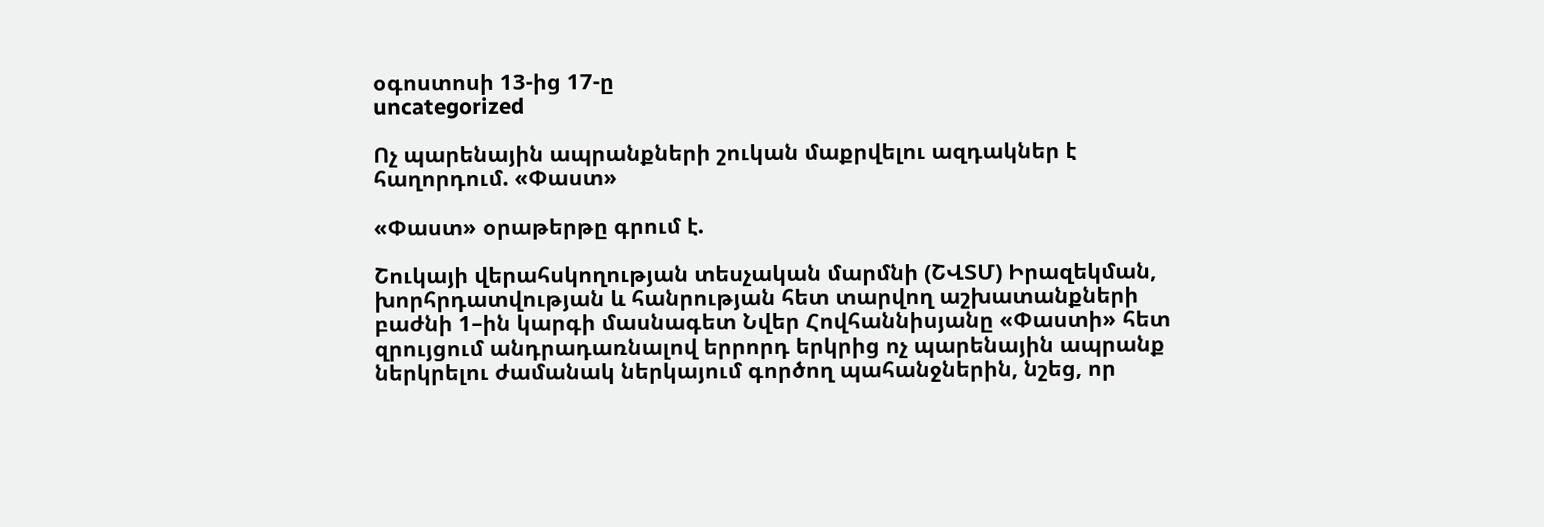օգոստոսի 13-ից 17-ը
uncategorized

Ոչ պարենային ապրանքների շուկան մաքրվելու ազդակներ է հաղորդում. «Փաստ»

«Փաստ» օրաթերթը գրում է.

Շուկայի վերահսկողության տեսչական մարմնի (ՇՎՏՄ) Իրազեկման, խորհրդատվության և հանրության հետ տարվող աշխատանքների բաժնի 1–ին կարգի մասնագետ Նվեր Հովհաննիսյանը «Փաստի» հետ զրույցում անդրադառնալով երրորդ երկրից ոչ պարենային ապրանք ներկրելու ժամանակ ներկայում գործող պահանջներին, նշեց, որ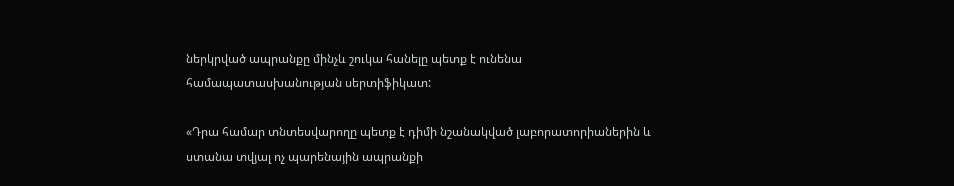ներկրված ապրանքը մինչև շուկա հանելը պետք է ունենա համապատասխանության սերտիֆիկատ:

«Դրա համար տնտեսվարողը պետք է դիմի նշանակված լաբորատորիաներին և ստանա տվյալ ոչ պարենային ապրանքի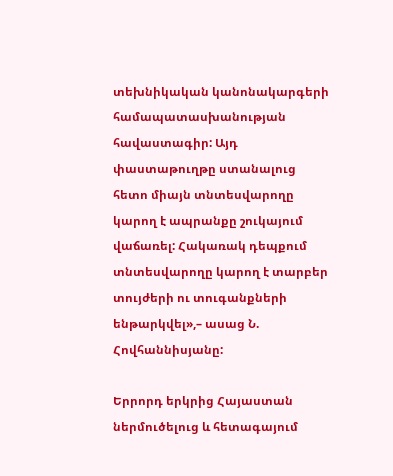տեխնիկական կանոնակարգերի համապատասխանության հավաստագիր: Այդ փաստաթուղթը ստանալուց հետո միայն տնտեսվարողը կարող է ապրանքը շուկայում վաճառել: Հակառակ դեպքում տնտեսվարողը կարող է տարբեր տույժերի ու տուգանքների ենթարկվել»,– ասաց Ն. Հովհաննիսյանը:

Երրորդ երկրից Հայաստան ներմուծելուց և հետագայում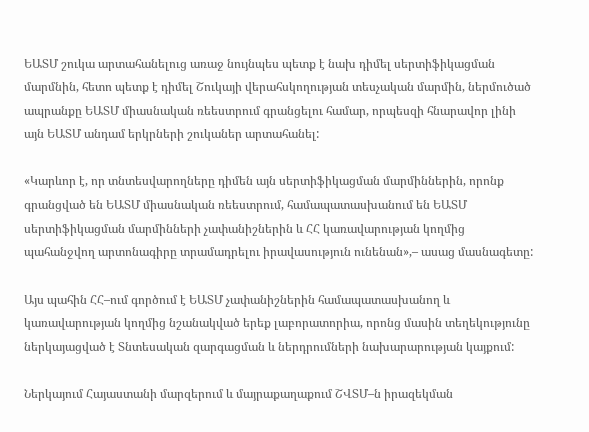ԵԱՏՄ շուկա արտահանելուց առաջ նույնպես պետք է նախ դիմել սերտիֆիկացման մարմնին, հետո պետք է դիմել Շուկայի վերահսկողության տեսչական մարմին, ներմուծած ապրանքը ԵԱՏՄ միասնական ռեեստրում գրանցելու համար, որպեսզի հնարավոր լինի այն ԵԱՏՄ անդամ երկրների շուկաներ արտահանել:

«Կարևոր է, որ տնտեսվարողները դիմեն այն սերտիֆիկացման մարմիններին, որոնք գրանցված են ԵԱՏՄ միասնական ռեեստրում, համապատասխանում են ԵԱՏՄ սերտիֆիկացման մարմինների չափանիշներին և ՀՀ կառավարության կողմից պահանջվող արտոնագիրը տրամադրելու իրավասություն ունենան»,– ասաց մասնագետը:

Այս պահին ՀՀ–ում գործում է ԵԱՏՄ չափանիշներին համապատասխանող և կառավարության կողմից նշանակված երեք լաբորատորիա, որոնց մասին տեղեկությունը ներկայացված է Տնտեսական զարգացման և ներդրումների նախարարության կայքում:

Ներկայում Հայաստանի մարզերում և մայրաքաղաքում ՇՎՏՄ–ն իրազեկման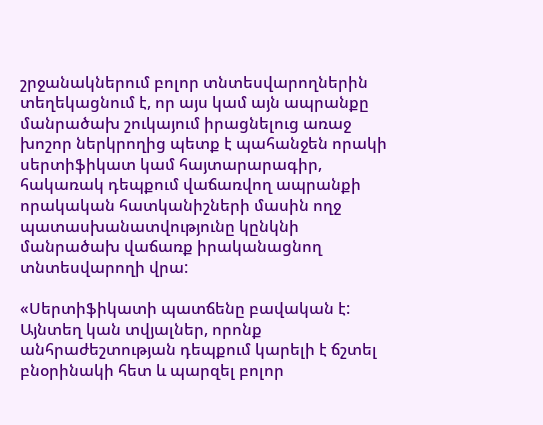շրջանակներում բոլոր տնտեսվարողներին տեղեկացնում է, որ այս կամ այն ապրանքը մանրածախ շուկայում իրացնելուց առաջ խոշոր ներկրողից պետք է պահանջեն որակի սերտիֆիկատ կամ հայտարարագիր, հակառակ դեպքում վաճառվող ապրանքի որակական հատկանիշների մասին ողջ պատասխանատվությունը կընկնի մանրածախ վաճառք իրականացնող տնտեսվարողի վրա:

«Սերտիֆիկատի պատճենը բավական է: Այնտեղ կան տվյալներ, որոնք անհրաժեշտության դեպքում կարելի է ճշտել բնօրինակի հետ և պարզել բոլոր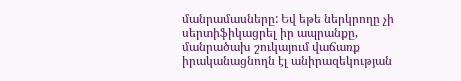մանրամասները: Եվ եթե ներկրողը չի սերտիֆիկացրել իր ապրանքը, մանրածախ շուկայում վաճառք իրականացնողն էլ անիրազեկության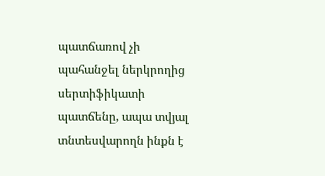պատճառով չի պահանջել ներկրողից սերտիֆիկատի պատճենը, ապա տվյալ տնտեսվարողն ինքն է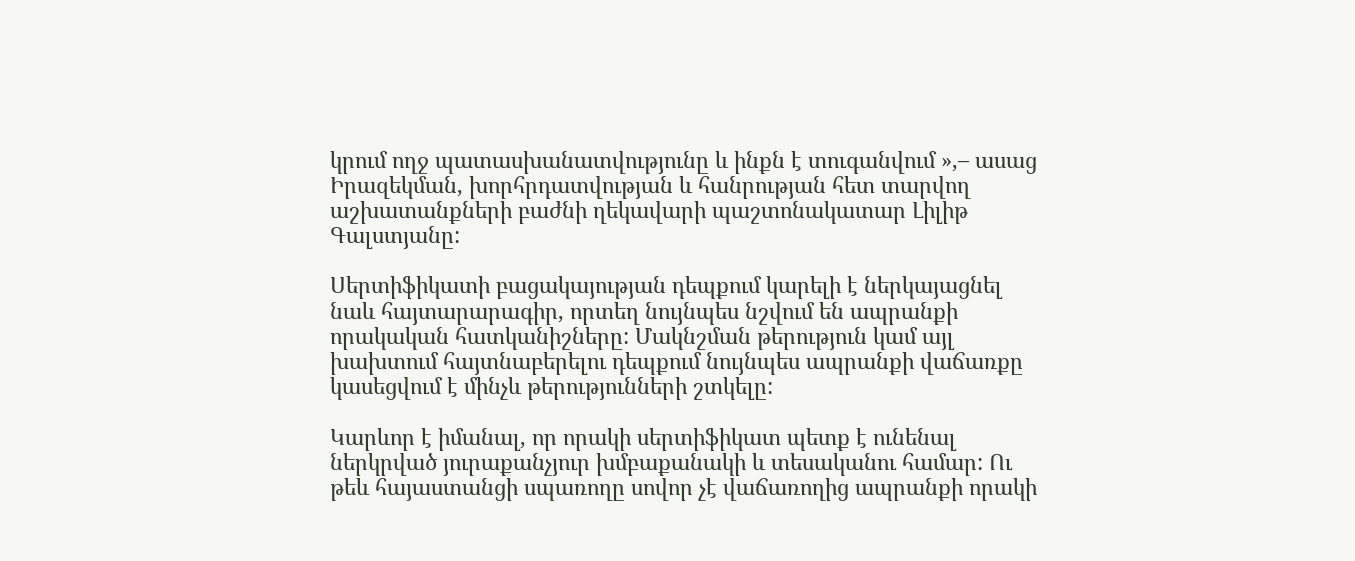կրում ողջ պատասխանատվությունը և ինքն է տուգանվում »,– ասաց Իրազեկման, խորհրդատվության և հանրության հետ տարվող աշխատանքների բաժնի ղեկավարի պաշտոնակատար Լիլիթ Գալստյանը:

Սերտիֆիկատի բացակայության դեպքում կարելի է ներկայացնել նաև հայտարարագիր, որտեղ նույնպես նշվում են ապրանքի որակական հատկանիշները: Մակնշման թերություն կամ այլ խախտում հայտնաբերելու դեպքում նույնպես ապրանքի վաճառքը կասեցվում է մինչև թերությունների շտկելը:

Կարևոր է իմանալ, որ որակի սերտիֆիկատ պետք է ունենալ ներկրված յուրաքանչյուր խմբաքանակի և տեսականու համար: Ու թեև հայաստանցի սպառողը սովոր չէ վաճառողից ապրանքի որակի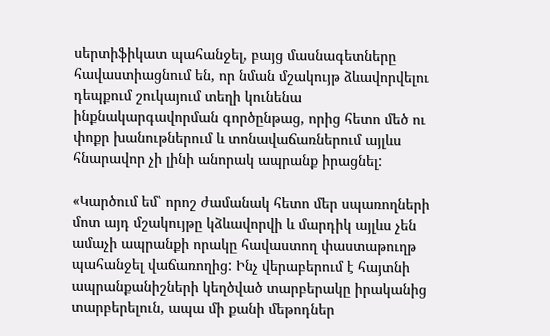սերտիֆիկատ պահանջել, բայց մասնագետները հավաստիացնում են, որ նման մշակույթ ձևավորվելու դեպքում շուկայում տեղի կունենա ինքնակարգավորման գործընթաց, որից հետո մեծ ու փոքր խանութներում և տոնավաճառներում այլևս հնարավոր չի լինի անորակ ապրանք իրացնել:

«Կարծում եմ՝ որոշ ժամանակ հետո մեր սպառողների մոտ այդ մշակույթը կձևավորվի և մարդիկ այլևս չեն ամաչի ապրանքի որակը հավաստող փաստաթուղթ պահանջել վաճառողից: Ինչ վերաբերում է հայտնի ապրանքանիշների կեղծված տարբերակը իրականից տարբերելուն, ապա մի քանի մեթոդներ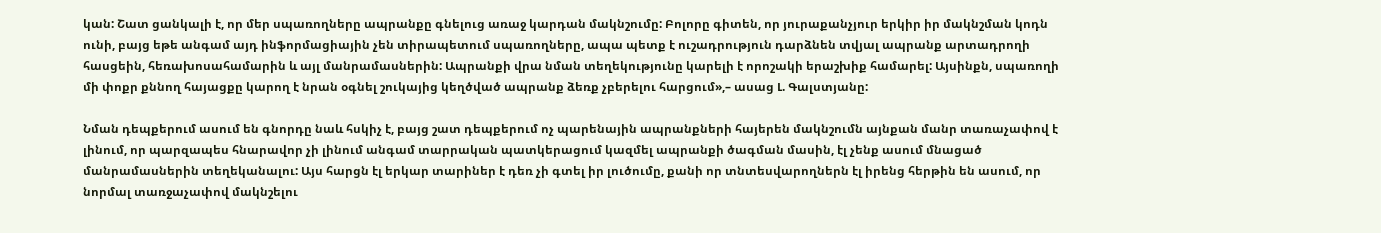կան: Շատ ցանկալի է, որ մեր սպառողները ապրանքը գնելուց առաջ կարդան մակնշումը: Բոլորը գիտեն, որ յուրաքանչյուր երկիր իր մակնշման կոդն ունի, բայց եթե անգամ այդ ինֆորմացիային չեն տիրապետում սպառողները, ապա պետք է ուշադրություն դարձնեն տվյալ ապրանք արտադրողի հասցեին, հեռախոսահամարին և այլ մանրամասներին: Ապրանքի վրա նման տեղեկությունը կարելի է որոշակի երաշխիք համարել: Այսինքն, սպառողի մի փոքր քննող հայացքը կարող է նրան օգնել շուկայից կեղծված ապրանք ձեռք չբերելու հարցում»,– ասաց Լ. Գալստյանը:

Նման դեպքերում ասում են գնորդը նաև հսկիչ է, բայց շատ դեպքերում ոչ պարենային ապրանքների հայերեն մակնշումն այնքան մանր տառաչափով է լինում, որ պարզապես հնարավոր չի լինում անգամ տարրական պատկերացում կազմել ապրանքի ծագման մասին, էլ չենք ասում մնացած մանրամասներին տեղեկանալու: Այս հարցն էլ երկար տարիներ է դեռ չի գտել իր լուծումը, քանի որ տնտեսվարողներն էլ իրենց հերթին են ասում, որ նորմալ տառջաչափով մակնշելու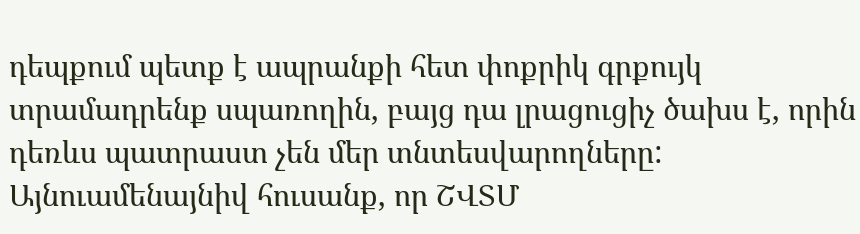դեպքում պետք է ապրանքի հետ փոքրիկ գրքույկ տրամադրենք սպառողին, բայց դա լրացուցիչ ծախս է, որին դեռևս պատրաստ չեն մեր տնտեսվարողները: Այնուամենայնիվ հուսանք, որ ՇՎՏՄ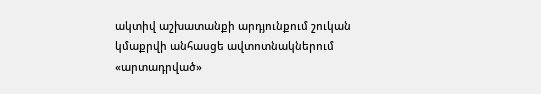ակտիվ աշխատանքի արդյունքում շուկան կմաքրվի անհասցե ավտոտնակներում «արտադրված»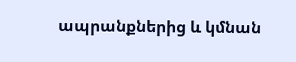ապրանքներից և կմնան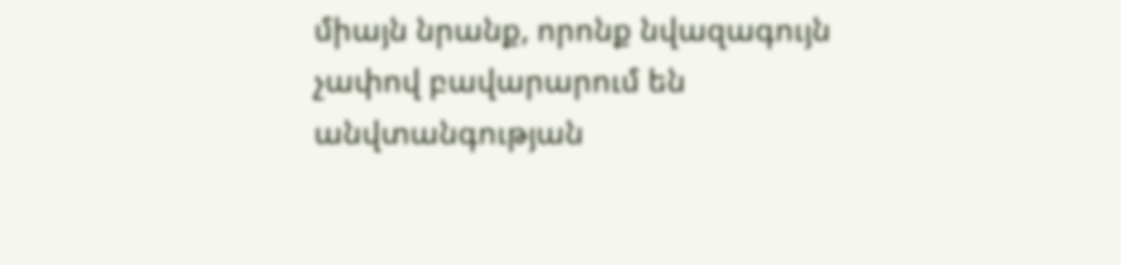միայն նրանք, որոնք նվազագույն չափով բավարարում են անվտանգության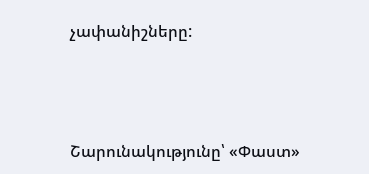չափանիշները:



Շարունակությունը՝ «Փաստ»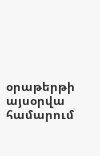օրաթերթի այսօրվա համարում